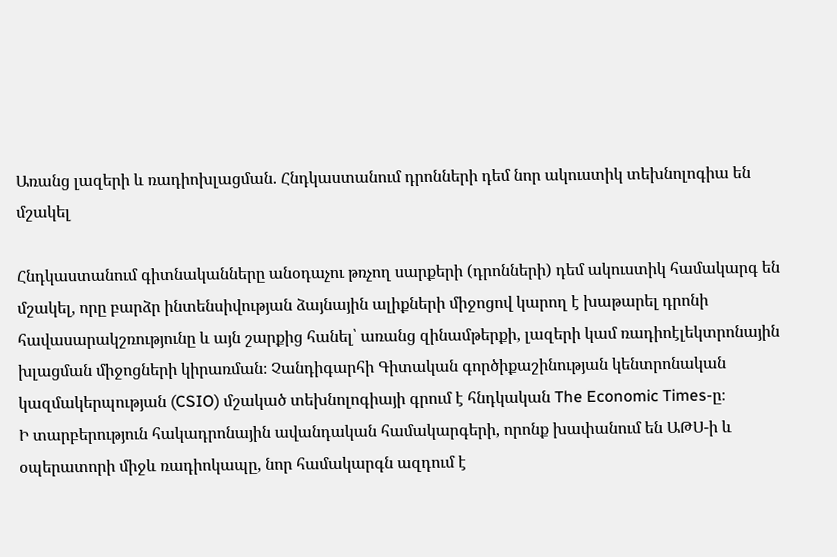Առանց լազերի և ռադիոխլացման. Հնդկաստանում դրոնների դեմ նոր ակուստիկ տեխնոլոգիա են մշակել

Հնդկաստանում գիտնականները անօդաչու թռչող սարքերի (դրոնների) դեմ ակուստիկ համակարգ են մշակել, որը բարձր ինտենսիվության ձայնային ալիքների միջոցով կարող է խաթարել դրոնի հավասարակշռությունը և այն շարքից հանել՝ առանց զինամթերքի, լազերի կամ ռադիոէլեկտրոնային խլացման միջոցների կիրառման։ Չանդիգարհի Գիտական գործիքաշինության կենտրոնական կազմակերպության (CSIO) մշակած տեխնոլոգիայի գրում է հնդկական The Economic Times-ը։
Ի տարբերություն հակադրոնային ավանդական համակարգերի, որոնք խափանում են ԱԹՍ-ի և օպերատորի միջև ռադիոկապը, նոր համակարգն ազդում է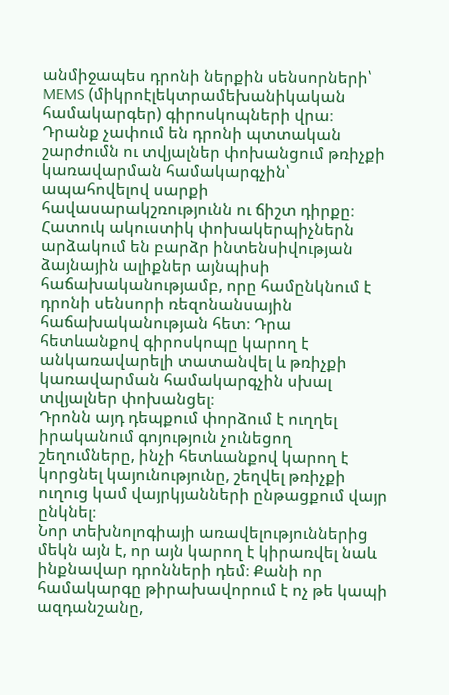անմիջապես դրոնի ներքին սենսորների՝ MEMS (միկրոէլեկտրամեխանիկական համակարգեր) գիրոսկոպների վրա։ Դրանք չափում են դրոնի պտտական շարժումն ու տվյալներ փոխանցում թռիչքի կառավարման համակարգչին՝ ապահովելով սարքի հավասարակշռությունն ու ճիշտ դիրքը։
Հատուկ ակուստիկ փոխակերպիչներն արձակում են բարձր ինտենսիվության ձայնային ալիքներ այնպիսի հաճախականությամբ, որը համընկնում է դրոնի սենսորի ռեզոնանսային հաճախականության հետ։ Դրա հետևանքով գիրոսկոպը կարող է անկառավարելի տատանվել և թռիչքի կառավարման համակարգչին սխալ տվյալներ փոխանցել։
Դրոնն այդ դեպքում փորձում է ուղղել իրականում գոյություն չունեցող շեղումները, ինչի հետևանքով կարող է կորցնել կայունությունը, շեղվել թռիչքի ուղուց կամ վայրկյանների ընթացքում վայր ընկնել։
Նոր տեխնոլոգիայի առավելություններից մեկն այն է, որ այն կարող է կիրառվել նաև ինքնավար դրոնների դեմ։ Քանի որ համակարգը թիրախավորում է ոչ թե կապի ազդանշանը,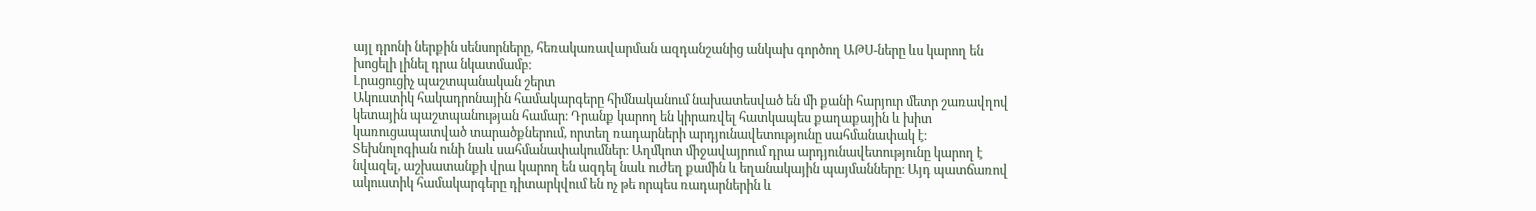այլ դրոնի ներքին սենսորները, հեռակառավարման ազդանշանից անկախ գործող ԱԹՍ-ները ևս կարող են խոցելի լինել դրա նկատմամբ։
Լրացուցիչ պաշտպանական շերտ
Ակուստիկ հակադրոնային համակարգերը հիմնականում նախատեսված են մի քանի հարյուր մետր շառավղով կետային պաշտպանության համար։ Դրանք կարող են կիրառվել հատկապես քաղաքային և խիտ կառուցապատված տարածքներում, որտեղ ռադարների արդյունավետությունը սահմանափակ է։
Տեխնոլոգիան ունի նաև սահմանափակումներ։ Աղմկոտ միջավայրում դրա արդյունավետությունը կարող է նվազել, աշխատանքի վրա կարող են ազդել նաև ուժեղ քամին և եղանակային պայմանները։ Այդ պատճառով ակուստիկ համակարգերը դիտարկվում են ոչ թե որպես ռադարներին և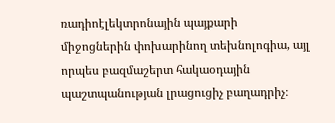ռադիոէլեկտրոնային պայքարի միջոցներին փոխարինող տեխնոլոգիա, այլ որպես բազմաշերտ հակաօդային պաշտպանության լրացուցիչ բաղադրիչ։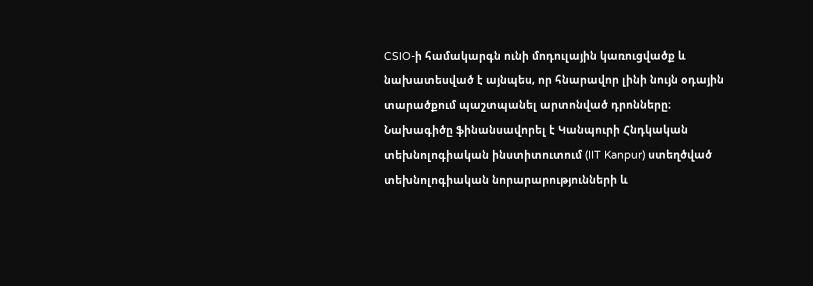CSIO-ի համակարգն ունի մոդուլային կառուցվածք և նախատեսված է այնպես, որ հնարավոր լինի նույն օդային տարածքում պաշտպանել արտոնված դրոնները։
Նախագիծը ֆինանսավորել է Կանպուրի Հնդկական տեխնոլոգիական ինստիտուտում (IIT Kanpur) ստեղծված տեխնոլոգիական նորարարությունների և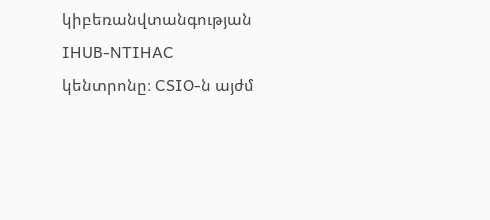կիբեռանվտանգության IHUB-NTIHAC կենտրոնը։ CSIO-ն այժմ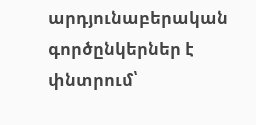արդյունաբերական գործընկերներ է փնտրում՝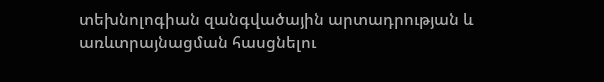տեխնոլոգիան զանգվածային արտադրության և առևտրայնացման հասցնելու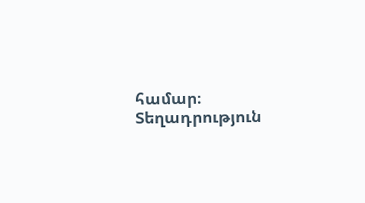համար։
Տեղադրություն